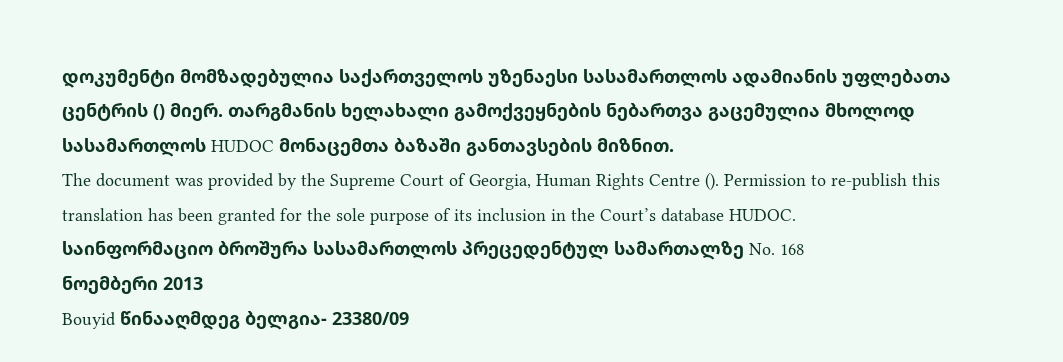დოკუმენტი მომზადებულია საქართველოს უზენაესი სასამართლოს ადამიანის უფლებათა ცენტრის () მიერ. თარგმანის ხელახალი გამოქვეყნების ნებართვა გაცემულია მხოლოდ სასამართლოს HUDOC მონაცემთა ბაზაში განთავსების მიზნით.
The document was provided by the Supreme Court of Georgia, Human Rights Centre (). Permission to re-publish this translation has been granted for the sole purpose of its inclusion in the Court’s database HUDOC.
საინფორმაციო ბროშურა სასამართლოს პრეცედენტულ სამართალზე No. 168
ნოემბერი 2013
Bouyid წინააღმდეგ ბელგია- 23380/09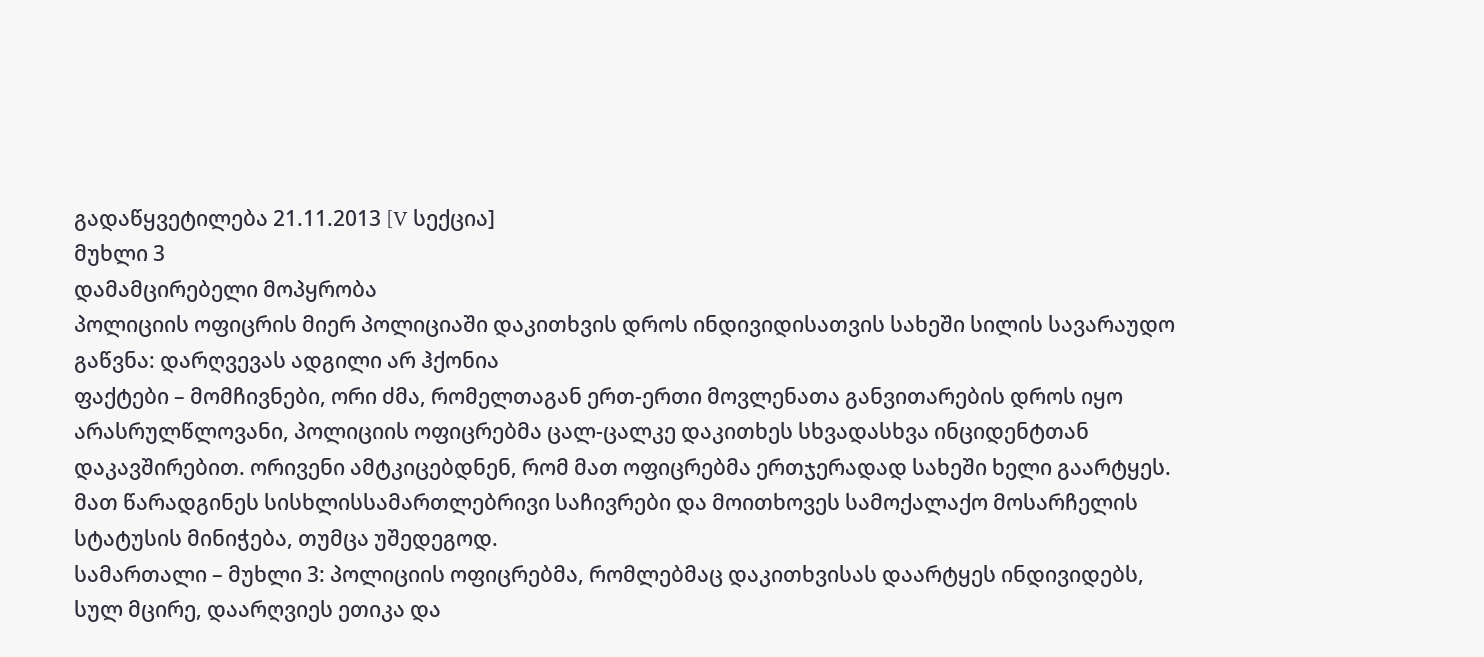გადაწყვეტილება 21.11.2013 [V სექცია]
მუხლი 3
დამამცირებელი მოპყრობა
პოლიციის ოფიცრის მიერ პოლიციაში დაკითხვის დროს ინდივიდისათვის სახეში სილის სავარაუდო გაწვნა: დარღვევას ადგილი არ ჰქონია
ფაქტები – მომჩივნები, ორი ძმა, რომელთაგან ერთ-ერთი მოვლენათა განვითარების დროს იყო არასრულწლოვანი, პოლიციის ოფიცრებმა ცალ-ცალკე დაკითხეს სხვადასხვა ინციდენტთან დაკავშირებით. ორივენი ამტკიცებდნენ, რომ მათ ოფიცრებმა ერთჯერადად სახეში ხელი გაარტყეს. მათ წარადგინეს სისხლისსამართლებრივი საჩივრები და მოითხოვეს სამოქალაქო მოსარჩელის სტატუსის მინიჭება, თუმცა უშედეგოდ.
სამართალი – მუხლი 3: პოლიციის ოფიცრებმა, რომლებმაც დაკითხვისას დაარტყეს ინდივიდებს, სულ მცირე, დაარღვიეს ეთიკა და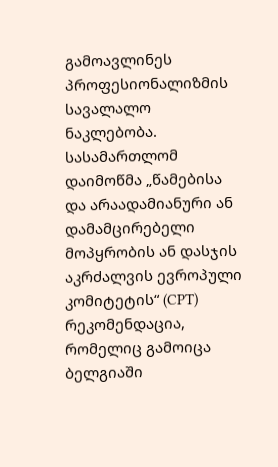გამოავლინეს პროფესიონალიზმის სავალალო ნაკლებობა. სასამართლომ დაიმოწმა „წამებისა და არაადამიანური ან დამამცირებელი მოპყრობის ან დასჯის აკრძალვის ევროპული კომიტეტის“ (CPT) რეკომენდაცია, რომელიც გამოიცა ბელგიაში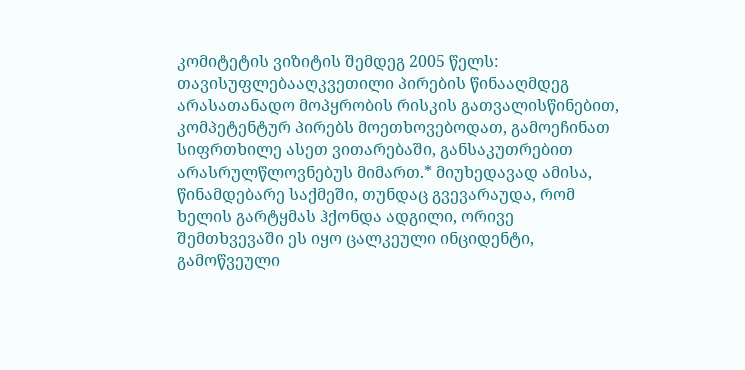კომიტეტის ვიზიტის შემდეგ 2005 წელს: თავისუფლებააღკვეთილი პირების წინააღმდეგ არასათანადო მოპყრობის რისკის გათვალისწინებით, კომპეტენტურ პირებს მოეთხოვებოდათ, გამოეჩინათ სიფრთხილე ასეთ ვითარებაში, განსაკუთრებით არასრულწლოვნებუს მიმართ.* მიუხედავად ამისა, წინამდებარე საქმეში, თუნდაც გვევარაუდა, რომ ხელის გარტყმას ჰქონდა ადგილი, ორივე შემთხვევაში ეს იყო ცალკეული ინციდენტი, გამოწვეული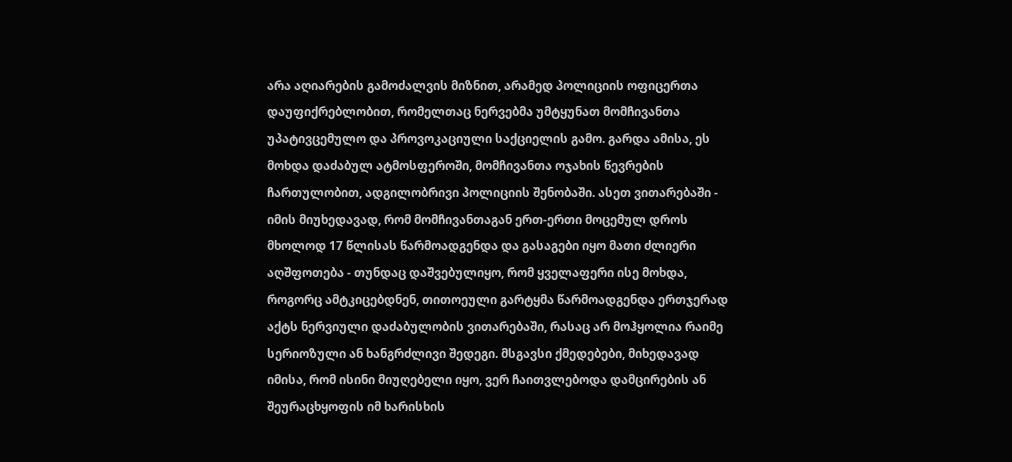არა აღიარების გამოძალვის მიზნით, არამედ პოლიციის ოფიცერთა დაუფიქრებლობით, რომელთაც ნერვებმა უმტყუნათ მომჩივანთა უპატივცემულო და პროვოკაციული საქციელის გამო. გარდა ამისა, ეს მოხდა დაძაბულ ატმოსფეროში, მომჩივანთა ოჯახის წევრების ჩართულობით, ადგილობრივი პოლიციის შენობაში. ასეთ ვითარებაში - იმის მიუხედავად, რომ მომჩივანთაგან ერთ-ერთი მოცემულ დროს მხოლოდ 17 წლისას წარმოადგენდა და გასაგები იყო მათი ძლიერი აღშფოთება - თუნდაც დაშვებულიყო, რომ ყველაფერი ისე მოხდა, როგორც ამტკიცებდნენ, თითოეული გარტყმა წარმოადგენდა ერთჯერად აქტს ნერვიული დაძაბულობის ვითარებაში, რასაც არ მოჰყოლია რაიმე სერიოზული ან ხანგრძლივი შედეგი. მსგავსი ქმედებები, მიხედავად იმისა, რომ ისინი მიუღებელი იყო, ვერ ჩაითვლებოდა დამცირების ან შეურაცხყოფის იმ ხარისხის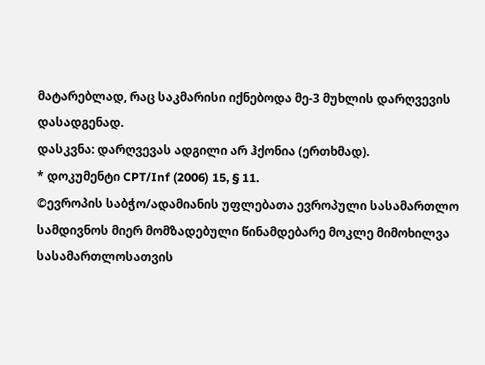მატარებლად, რაც საკმარისი იქნებოდა მე-3 მუხლის დარღვევის დასადგენად.
დასკვნა: დარღვევას ადგილი არ ჰქონია (ერთხმად).
* დოკუმენტი CPT/Inf (2006) 15, § 11.
©ევროპის საბჭო/ადამიანის უფლებათა ევროპული სასამართლო
სამდივნოს მიერ მომზადებული წინამდებარე მოკლე მიმოხილვა
სასამართლოსათვის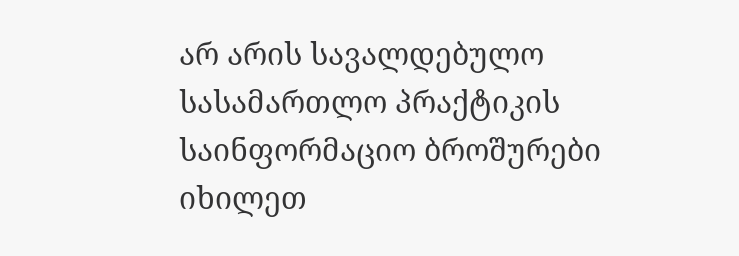არ არის სავალდებულო
სასამართლო პრაქტიკის საინფორმაციო ბროშურები იხილეთ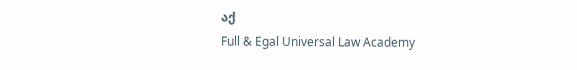აქ
Full & Egal Universal Law Academy